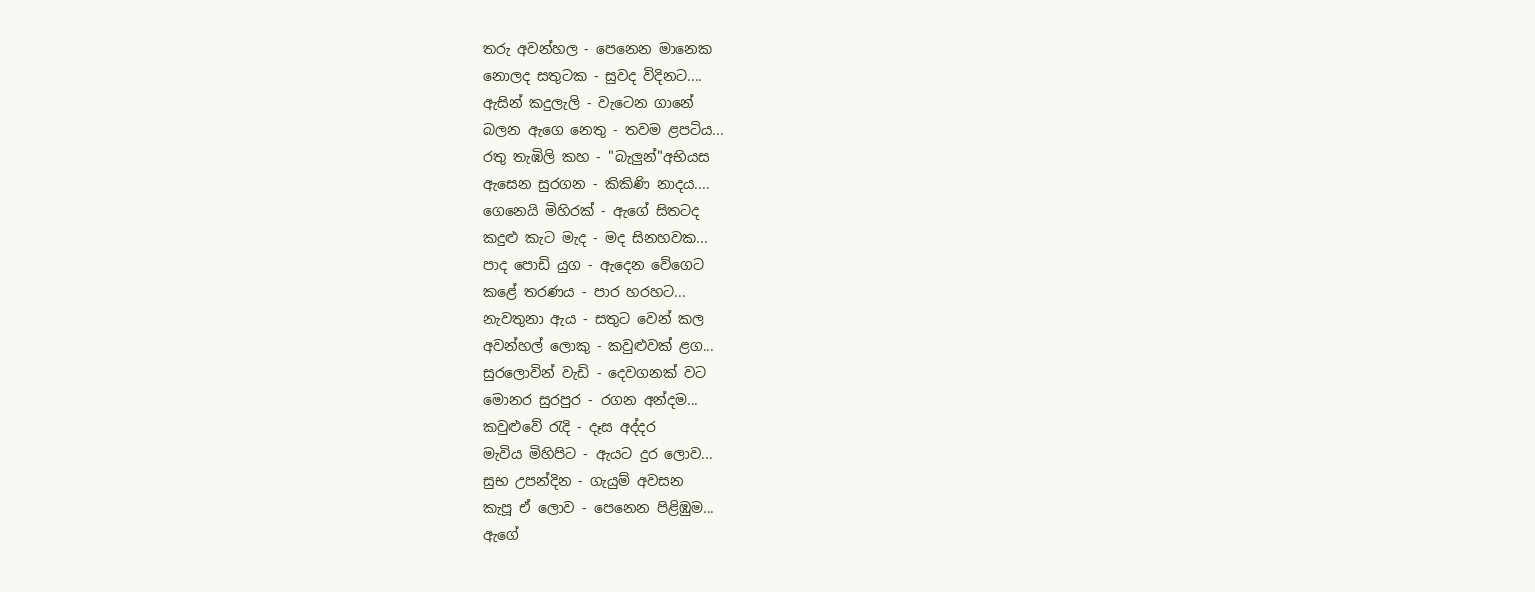තරු අවන්හල - පෙනෙන මානෙක
නොලද සතුටක - සුවද විදිනට....
ඇසින් කදුලැලි - වැටෙන ගානේ
බලන ඇගෙ නෙතු - තවම ළපටිය...
රතු තැඹිලි කහ - "බැලුන්"අභියස
ඇසෙන සුරගන - කිකිණි නාදය....
ගෙනෙයි මිහිරක් - ඇගේ සිතටද
කදුළු කැට මැද - මද සිනහවක...
පාද පොඩි යුග - ඇදෙන වේගෙට
කළේ තරණය - පාර හරහට...
නැවතුනා ඇය - සතුට වෙන් කල
අවන්හල් ලොකු - කවුළුවක් ළග...
සුරලොවින් වැඩි - දෙවගනක් වට
මොනර සුරපුර - රගන අන්දම...
කවුළුවේ රැදි - දෑස අද්දර
මැවිය මිහිපිට - ඇයට දුර ලොව...
සුභ උපන්දින - ගැයුම් අවසන
කැපූ ඒ ලොව - පෙනෙන පිළිඹුම...
ඇගේ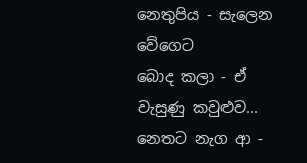නෙතුපිය - සැලෙන වේගෙට
බොද කලා - ඒ වැසුණු කවුළුව...
නෙතට නැග ආ -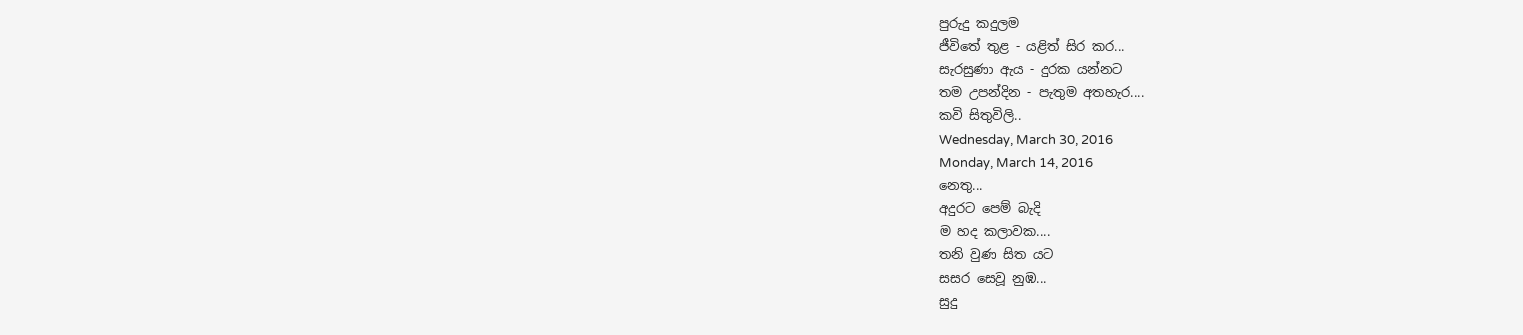පුරුදු කදුලම
ජීවිතේ තුළ - යළිත් සිර කර...
සැරසුණා ඇය - දුරක යන්නට
තම උපන්දින - පැතුම අතහැර....
කවි සිතුවිලි..
Wednesday, March 30, 2016
Monday, March 14, 2016
නෙතු...
අදුරට පෙම් බැදි
ම හද කලාවක....
තනි වුණ සිත යට
සසර සෙවූ නුඹ...
සුදු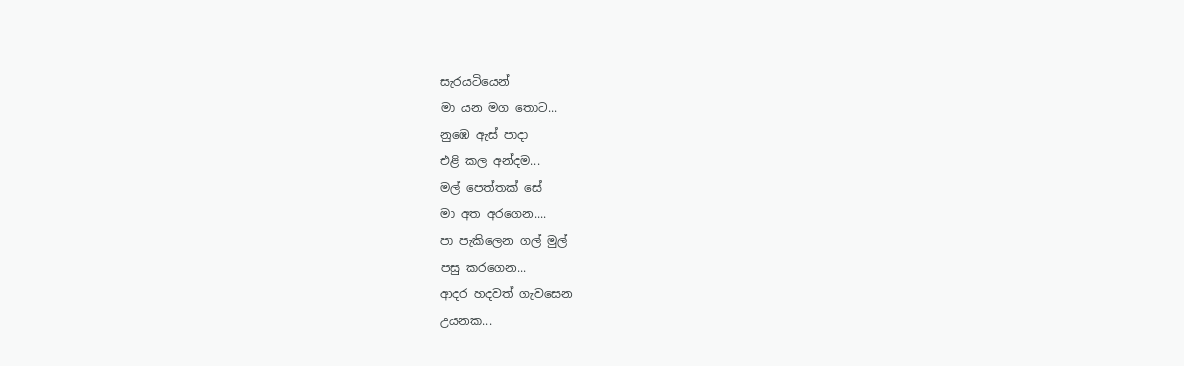සැරයටියෙන්
මා යන මග තොට...
නුඹෙ ඇස් පාදා
එළි කල අන්දම...
මල් පෙත්තක් සේ
මා අත අරගෙන....
පා පැකිලෙන ගල් මුල්
පසු කරගෙන...
ආදර හදවත් ගැවසෙන
උයනක...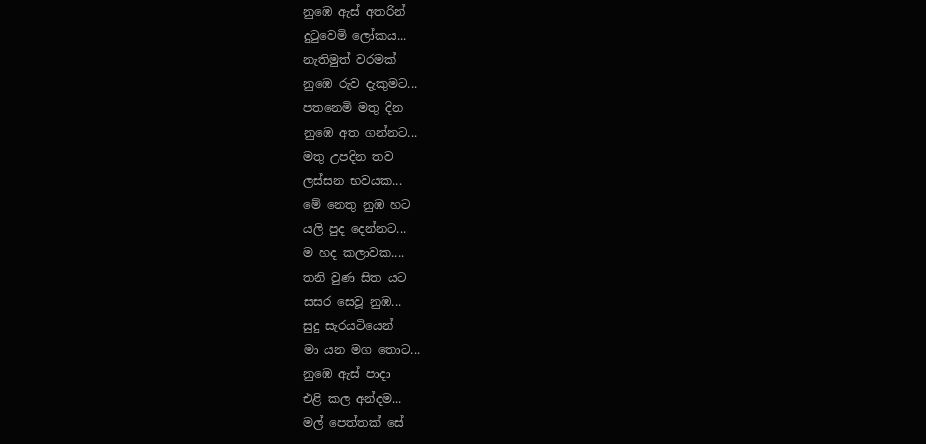නුඹෙ ඇස් අතරින්
දුටුවෙමි ලෝකය...
නැතිමුත් වරමක්
නුඹෙ රුව දැකුමට...
පතනෙමි මතු දින
නුඹෙ අත ගන්නට...
මතු උපදින තව
ලස්සන භවයක...
මේ නෙතු නුඹ හට
යලි පුද දෙන්නට...
ම හද කලාවක....
තනි වුණ සිත යට
සසර සෙවූ නුඹ...
සුදු සැරයටියෙන්
මා යන මග තොට...
නුඹෙ ඇස් පාදා
එළි කල අන්දම...
මල් පෙත්තක් සේ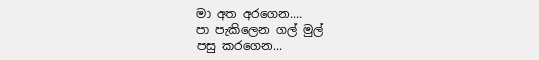මා අත අරගෙන....
පා පැකිලෙන ගල් මුල්
පසු කරගෙන...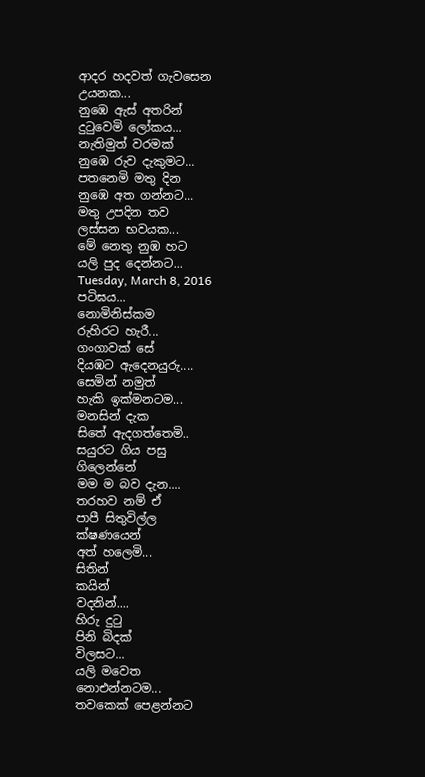ආදර හදවත් ගැවසෙන
උයනක...
නුඹෙ ඇස් අතරින්
දුටුවෙමි ලෝකය...
නැතිමුත් වරමක්
නුඹෙ රුව දැකුමට...
පතනෙමි මතු දින
නුඹෙ අත ගන්නට...
මතු උපදින තව
ලස්සන භවයක...
මේ නෙතු නුඹ හට
යලි පුද දෙන්නට...
Tuesday, March 8, 2016
පටිඝය...
නොමිනිස්කම
රුහිරට හැරී...
ගංගාවක් සේ
දියඹට ඇදෙනයුරු....
සෙමින් නමුත්
හැකි ඉක්මනටම...
මනසින් දැක
සිතේ ඇදගත්තෙමි..
සයුරට ගිය පසු
ගිලෙන්නේ
මම ම බව දැන....
තරහව නම් ඒ
පාපී සිතුවිල්ල
ක්ෂණයෙන්
අත් හලෙමි...
සිතින්
කයින්
වදනින්....
හිරු දුටු
පිනි බිදක්
විලසට...
යලි මවෙත
නොඑන්නටම...
තවකෙක් පෙළන්නට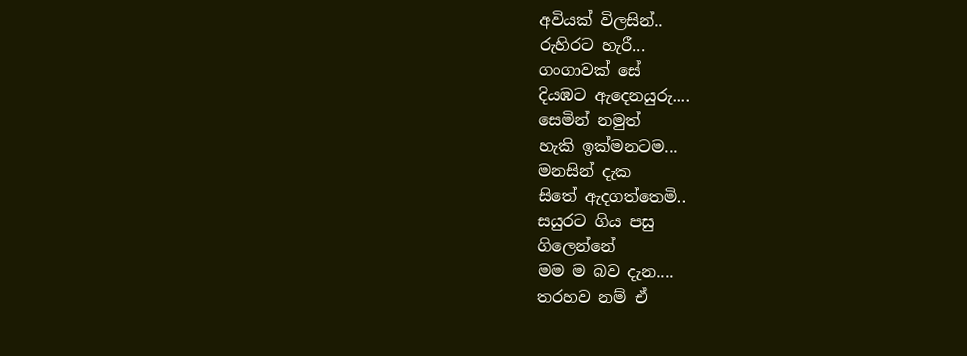අවියක් විලසින්..
රුහිරට හැරී...
ගංගාවක් සේ
දියඹට ඇදෙනයුරු....
සෙමින් නමුත්
හැකි ඉක්මනටම...
මනසින් දැක
සිතේ ඇදගත්තෙමි..
සයුරට ගිය පසු
ගිලෙන්නේ
මම ම බව දැන....
තරහව නම් ඒ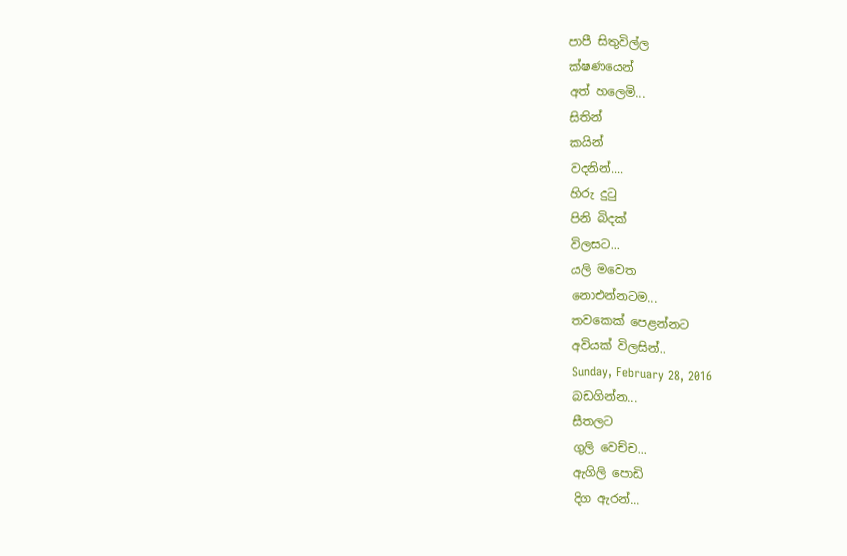පාපී සිතුවිල්ල
ක්ෂණයෙන්
අත් හලෙමි...
සිතින්
කයින්
වදනින්....
හිරු දුටු
පිනි බිදක්
විලසට...
යලි මවෙත
නොඑන්නටම...
තවකෙක් පෙළන්නට
අවියක් විලසින්..
Sunday, February 28, 2016
බඩගින්න...
සීතලට
ගුලි වෙච්ච...
ඇගිලි පොඩි
දිග ඇරන්...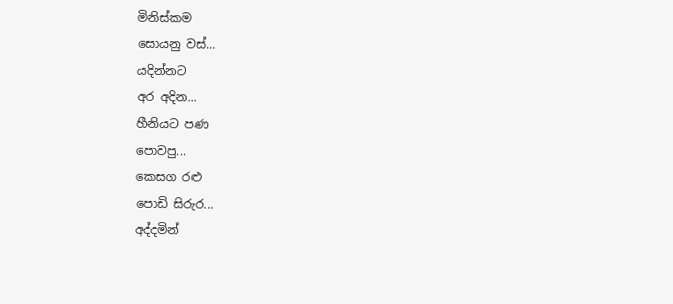මිනිස්කම
සොයනු වස්...
යදින්නට
අර අදින...
හීනියට පණ
පොවපු...
කෙසග රළු
පොඩි සිරුර...
අද්දමින්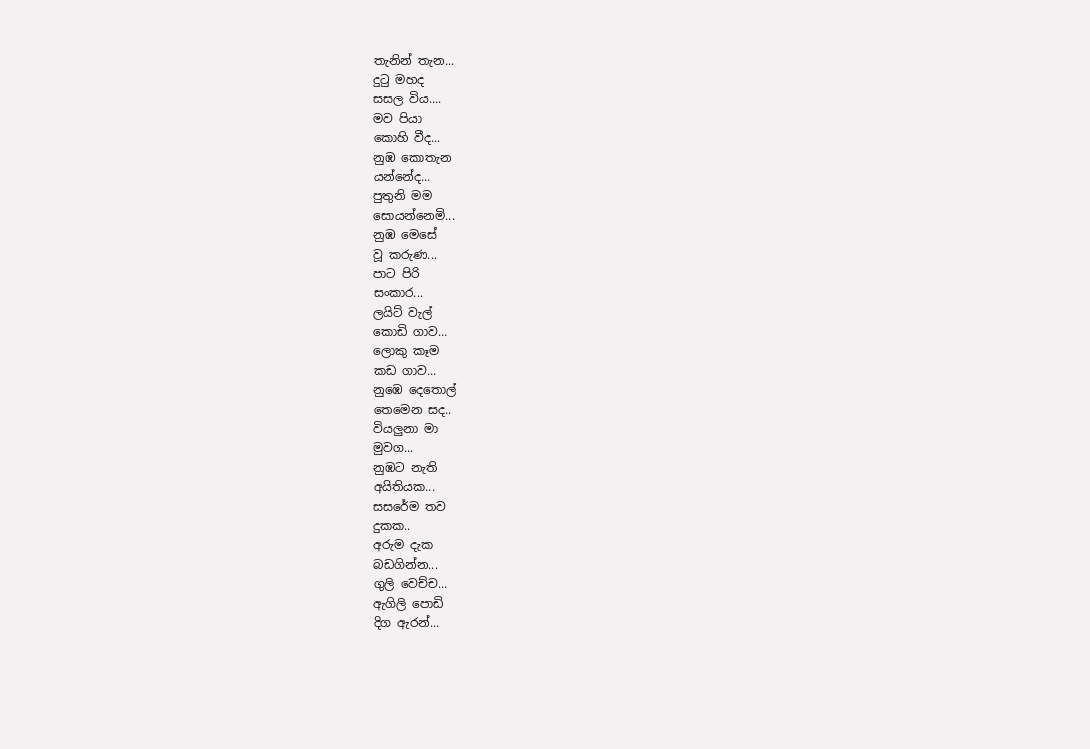තැනින් තැන...
දුටු මහද
සසල විය....
මව පියා
කොහි වීද...
නුඹ කොතැන
යන්නේද...
පුතුනි මම
සොයන්නෙමි...
නුඹ මෙසේ
වූ කරුණ...
පාට පිරි
සංකාර...
ලයිට් වැල්
කොඩි ගාව...
ලොකු කෑම
කඩ ගාව...
නුඹෙ දෙතොල්
තෙමෙන සද..
වියලුනා මා
මුවග...
නුඹට නැති
අයිතියක...
සසරේම තව
දුකක..
අරුම දැක
බඩගින්න...
ගුලි වෙච්ච...
ඇගිලි පොඩි
දිග ඇරන්...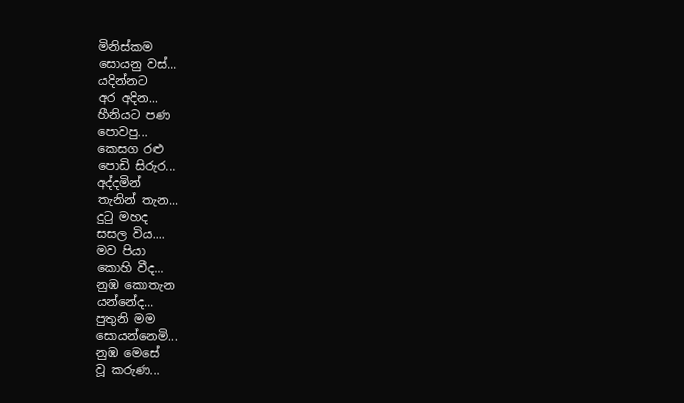මිනිස්කම
සොයනු වස්...
යදින්නට
අර අදින...
හීනියට පණ
පොවපු...
කෙසග රළු
පොඩි සිරුර...
අද්දමින්
තැනින් තැන...
දුටු මහද
සසල විය....
මව පියා
කොහි වීද...
නුඹ කොතැන
යන්නේද...
පුතුනි මම
සොයන්නෙමි...
නුඹ මෙසේ
වූ කරුණ...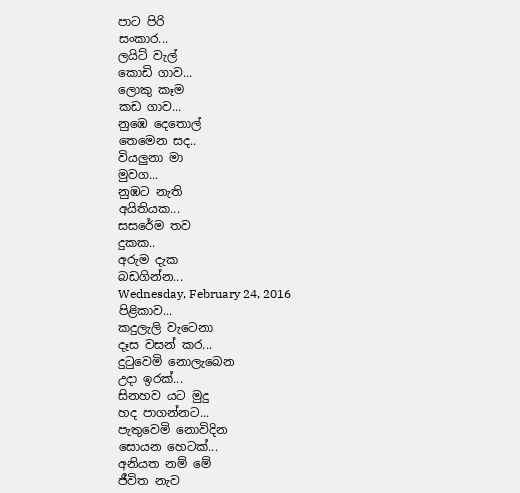පාට පිරි
සංකාර...
ලයිට් වැල්
කොඩි ගාව...
ලොකු කෑම
කඩ ගාව...
නුඹෙ දෙතොල්
තෙමෙන සද..
වියලුනා මා
මුවග...
නුඹට නැති
අයිතියක...
සසරේම තව
දුකක..
අරුම දැක
බඩගින්න...
Wednesday, February 24, 2016
පිළිකාව...
කදුලැලි වැටෙනා
දෑස වසන් කර...
දුටුවෙමි නොලැබෙන
උදා ඉරක්...
සිනහව යට මුදු
හද පාගන්නට...
පැතුවෙමි නොවිදින
සොයන හෙටක්...
අනියත නම් මේ
ජීවිත නැව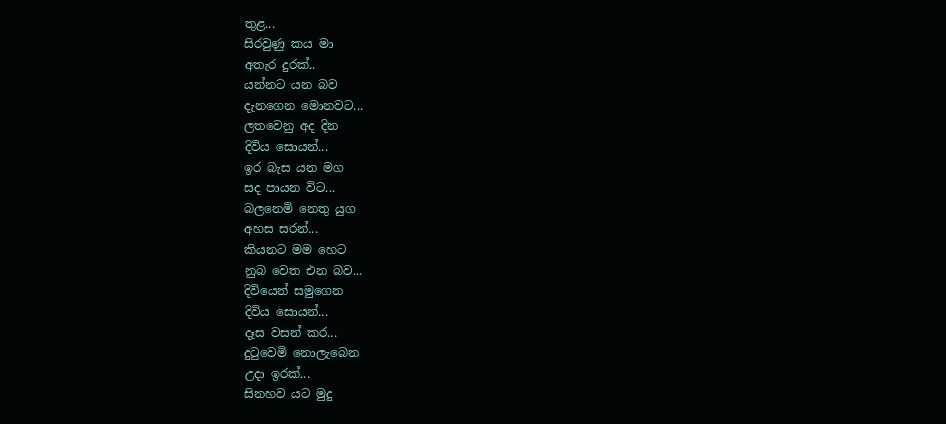තුළ...
සිරවුණු කය මා
අතැර දුරක්..
යන්නට යන බව
දැනගෙන මොනවට...
ලතවෙනු අද දින
දිවිය සොයන්...
ඉර බැස යන මග
සද පායන විට...
බලනෙමි නෙතු යුග
අහස සරන්...
කියනට මම හෙට
නුබ වෙත එන බව...
දිවියෙන් සමුගෙන
දිවිය සොයන්...
දෑස වසන් කර...
දුටුවෙමි නොලැබෙන
උදා ඉරක්...
සිනහව යට මුදු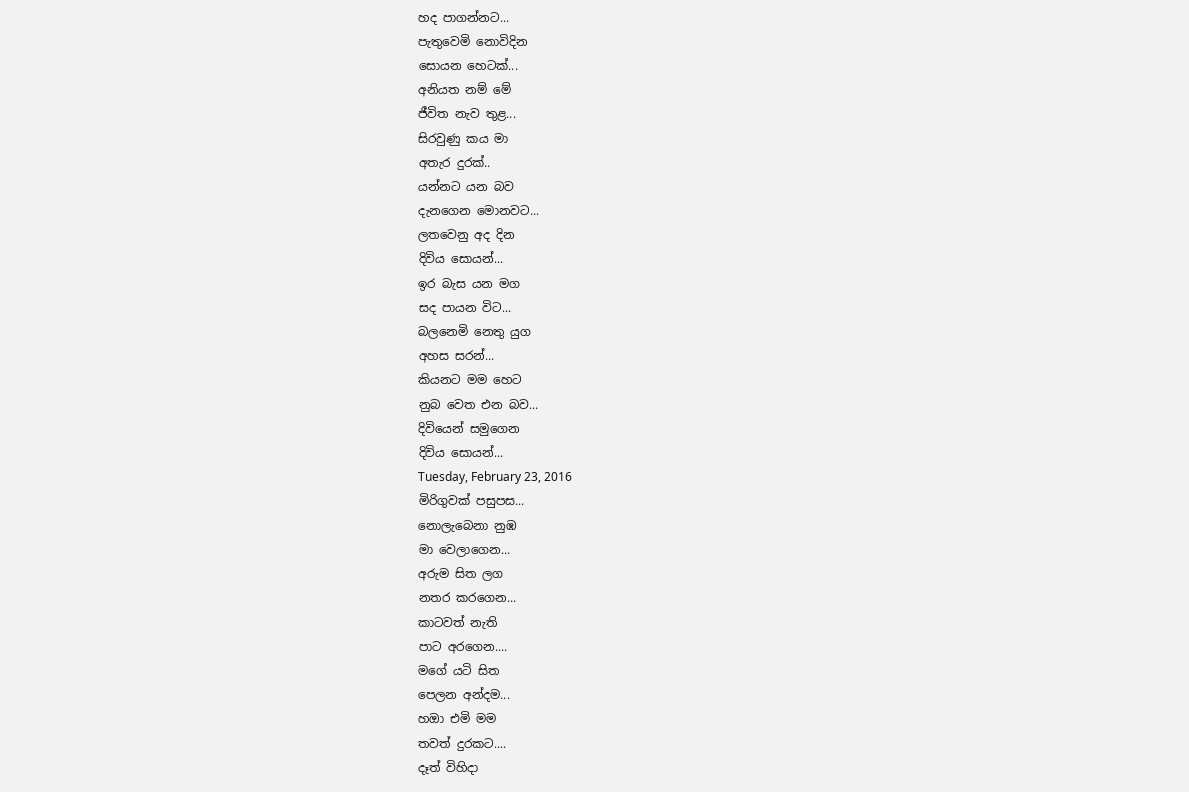හද පාගන්නට...
පැතුවෙමි නොවිදින
සොයන හෙටක්...
අනියත නම් මේ
ජීවිත නැව තුළ...
සිරවුණු කය මා
අතැර දුරක්..
යන්නට යන බව
දැනගෙන මොනවට...
ලතවෙනු අද දින
දිවිය සොයන්...
ඉර බැස යන මග
සද පායන විට...
බලනෙමි නෙතු යුග
අහස සරන්...
කියනට මම හෙට
නුබ වෙත එන බව...
දිවියෙන් සමුගෙන
දිවිය සොයන්...
Tuesday, February 23, 2016
මිරිගුවක් පසුපස...
නොලැබෙනා නුඹ
මා වෙලාගෙන...
අරුම සිත ලග
නතර කරගෙන...
කාටවත් නැති
පාට අරගෙන....
මගේ යටි සිත
පෙලන අන්දම...
හඔා එමි මම
තවත් දුරකට....
දෑත් විහිදා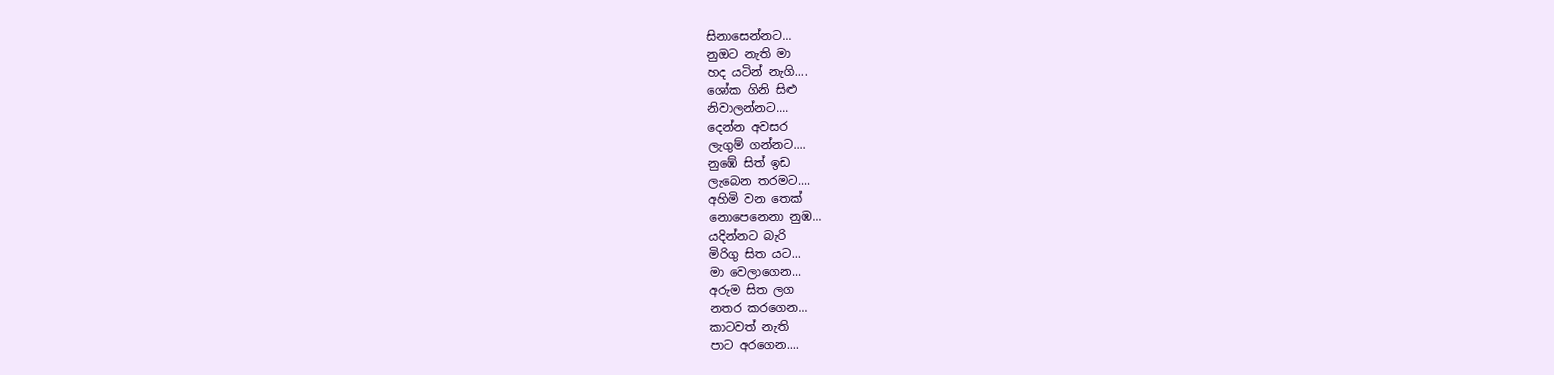සිනාසෙන්නට...
නුඔට නැති මා
හද යටින් නැගි....
ශෝක ගිනි සිළු
නිවාලන්නට....
දෙන්න අවසර
ලැගුම් ගන්නට....
නුඹේ සිත් ඉඩ
ලැබෙන තරමට....
අහිමි වන තෙක්
නොපෙනෙනා නුඹ...
යදින්නට බැරි
මිරිගු සිත යට...
මා වෙලාගෙන...
අරුම සිත ලග
නතර කරගෙන...
කාටවත් නැති
පාට අරගෙන....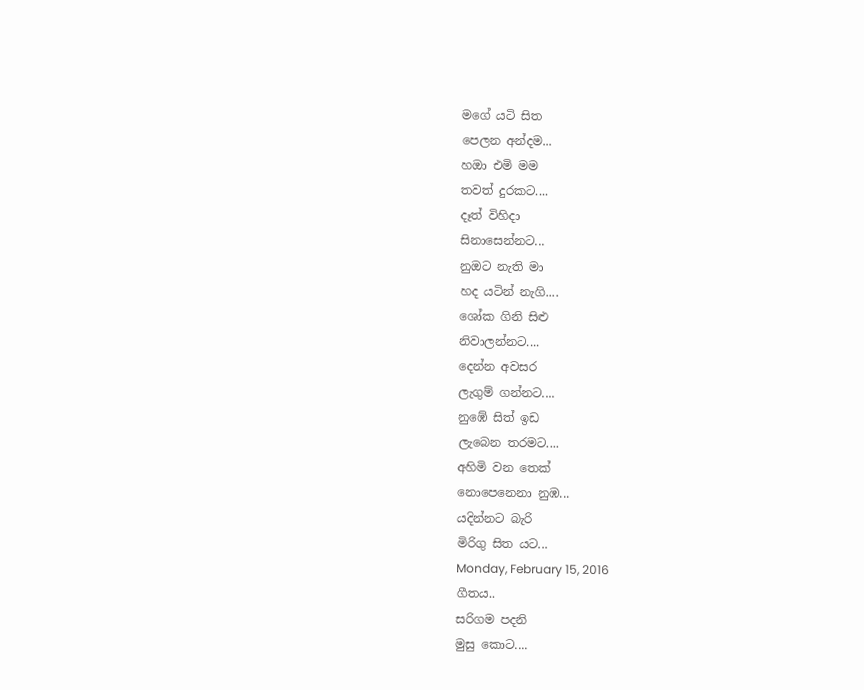මගේ යටි සිත
පෙලන අන්දම...
හඔා එමි මම
තවත් දුරකට....
දෑත් විහිදා
සිනාසෙන්නට...
නුඔට නැති මා
හද යටින් නැගි....
ශෝක ගිනි සිළු
නිවාලන්නට....
දෙන්න අවසර
ලැගුම් ගන්නට....
නුඹේ සිත් ඉඩ
ලැබෙන තරමට....
අහිමි වන තෙක්
නොපෙනෙනා නුඹ...
යදින්නට බැරි
මිරිගු සිත යට...
Monday, February 15, 2016
ගීතය..
සරිගම පදනි
මුසු කොට....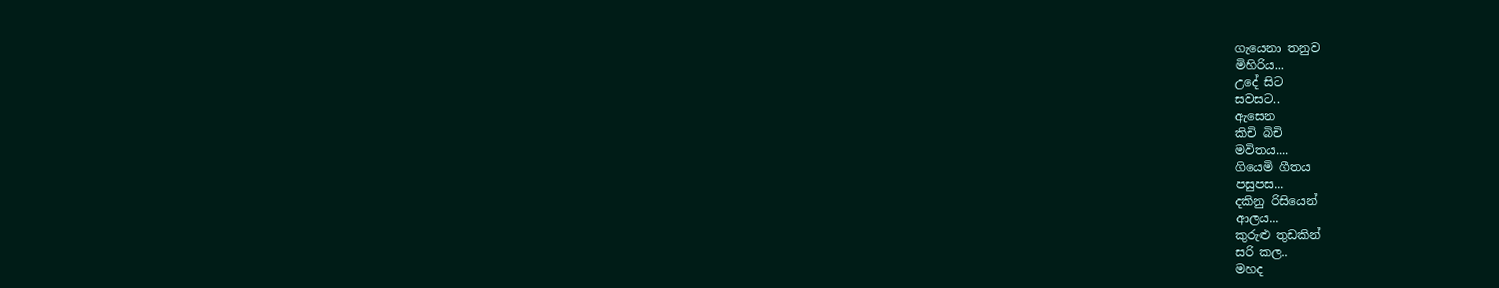ගැයෙනා තනුව
මිහිරිය...
උදේ සිට
සවසට..
ඇසෙන
කිචි බිචි
මවිතය....
ගියෙමි ගීතය
පසුපස...
දකිනු රිසියෙන්
ආලය...
කුරුළු තුඩකින්
සරි කල..
මහද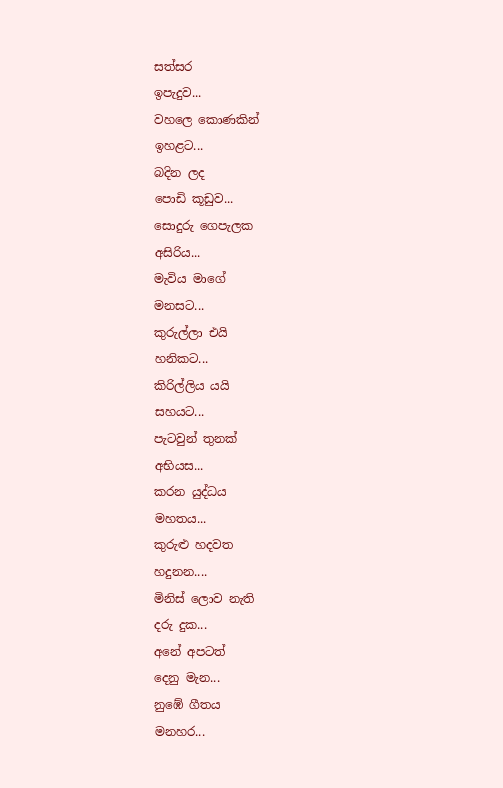සත්සර
ඉපැදුව...
වහලෙ කොණකින්
ඉහළට...
බදින ලද
පොඩි කූඩුව...
සොදුරු ගෙපැලක
අසිරිය...
මැවිය මාගේ
මනසට...
කුරුල්ලා එයි
හනිකට...
කිරිල්ලිය යයි
සහයට...
පැටවුන් තුනක්
අභියස...
කරන යුද්ධය
මහතය...
කුරුළු හදවත
හදුනන....
මිනිස් ලොව නැති
දරු දුක...
අනේ අපටත්
දෙනු මැන...
නුඹේ ගීතය
මනහර...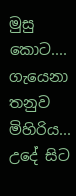මුසු කොට....
ගැයෙනා තනුව
මිහිරිය...
උදේ සිට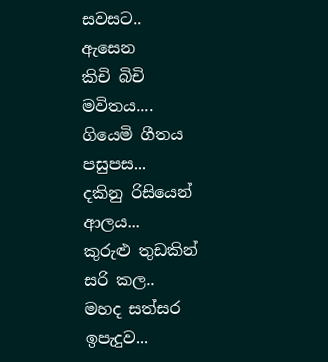සවසට..
ඇසෙන
කිචි බිචි
මවිතය....
ගියෙමි ගීතය
පසුපස...
දකිනු රිසියෙන්
ආලය...
කුරුළු තුඩකින්
සරි කල..
මහද සත්සර
ඉපැදුව...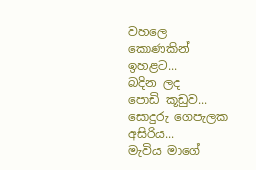වහලෙ කොණකින්
ඉහළට...
බදින ලද
පොඩි කූඩුව...
සොදුරු ගෙපැලක
අසිරිය...
මැවිය මාගේ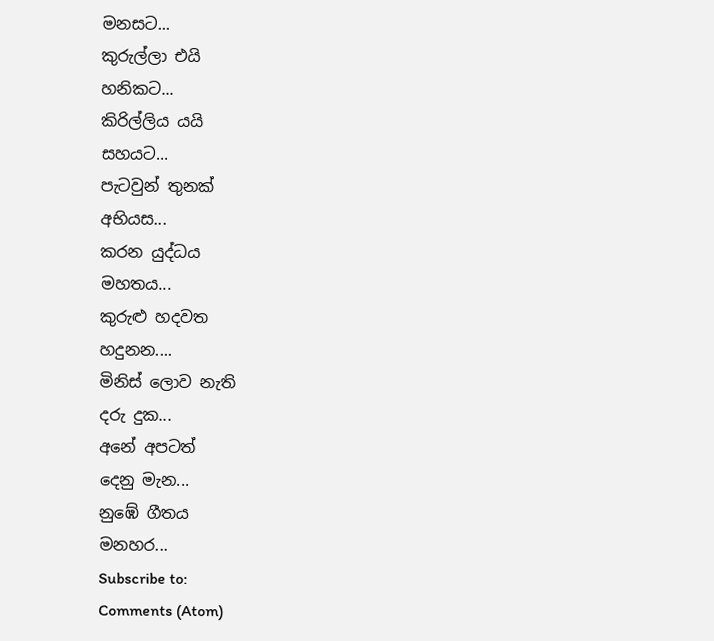මනසට...
කුරුල්ලා එයි
හනිකට...
කිරිල්ලිය යයි
සහයට...
පැටවුන් තුනක්
අභියස...
කරන යුද්ධය
මහතය...
කුරුළු හදවත
හදුනන....
මිනිස් ලොව නැති
දරු දුක...
අනේ අපටත්
දෙනු මැන...
නුඹේ ගීතය
මනහර...
Subscribe to:
Comments (Atom)